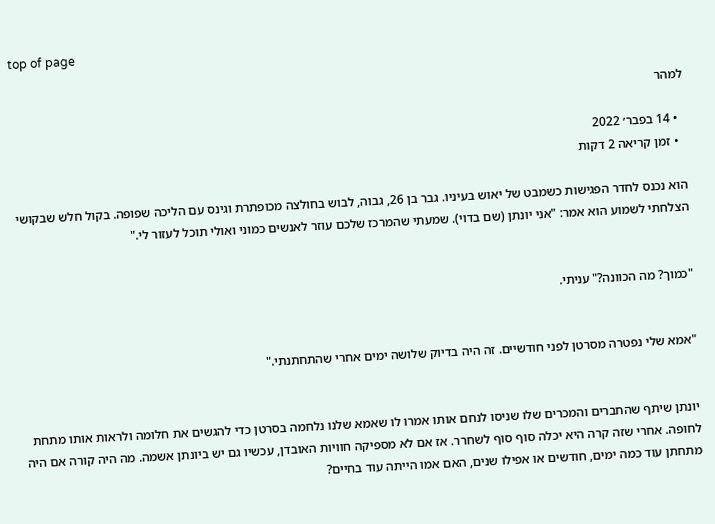top of page

למהר

  • 14 בפבר׳ 2022
  • זמן קריאה 2 דקות

הוא נכנס לחדר הפגישות כשמבט של יאוש בעיניו. גבר בן 26, גבוה, לבוש בחולצה מכופתרת וגינס עם הליכה שפופה. בקול חלש שבקושי הצלחתי לשמוע הוא אמר: "אני יונתן (שם בדוי). שמעתי שהמרכז שלכם עוזר לאנשים כמוני ואולי תוכל לעזור לי."


"כמוך? מה הכוונה?" עניתי.


"אמא שלי נפטרה מסרטן לפני חודשיים. זה היה בדיוק שלושה ימים אחרי שהתחתנתי."


יונתן שיתף שהחברים והמכרים שלו שניסו לנחם אותו אמרו לו שאמא שלנו נלחמה בסרטן כדי להגשים את חלומה ולראות אותו מתחת לחופה. אחרי שזה קרה היא יכלה סוף סוף לשחרר. אז אם לא מספיקה חוויות האובדן, עכשיו גם יש ביונתן אשמה. מה היה קורה אם היה מתחתן עוד כמה ימים, חודשים או אפילו שנים, האם אמו הייתה עוד בחיים?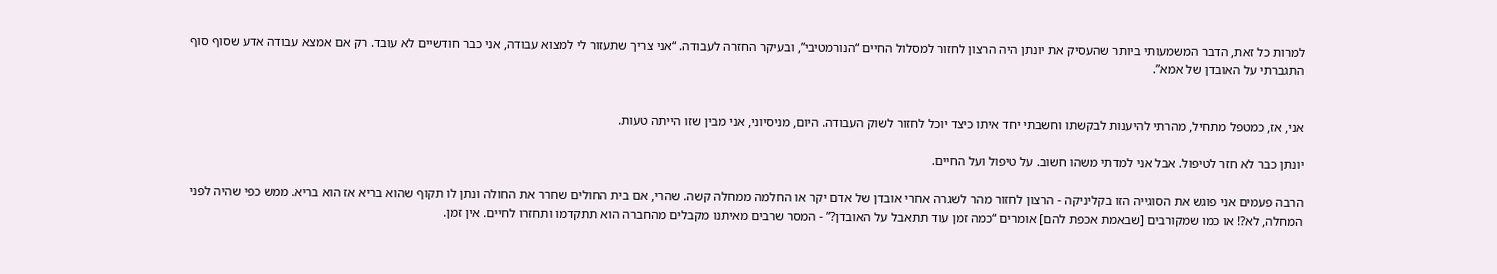למרות כל זאת, הדבר המשמעותי ביותר שהעסיק את יונתן היה הרצון לחזור למסלול החיים “הנורמטיבי”, ובעיקר החזרה לעבודה. “אני צריך שתעזור לי למצוא עבודה, אני כבר חודשיים לא עובד. רק אם אמצא עבודה אדע שסוף סוף התגברתי על האובדן של אמא”.


אני, אז, כמטפל מתחיל, מהרתי להיענות לבקשתו וחשבתי יחד איתו כיצד יוכל לחזור לשוק העבודה. היום, מניסיוני, אני מבין שזו הייתה טעות.

יונתן כבר לא חזר לטיפול. אבל אני למדתי משהו חשוב. על טיפול ועל החיים.

הרבה פעמים אני פוגש את הסוגייה הזו בקליניקה - הרצון לחזור מהר לשגרה אחרי אובדן של אדם יקר או החלמה ממחלה קשה. שהרי, אם בית החולים שחרר את החולה ונתן לו תקוף שהוא בריא אז הוא בריא. ממש כפי שהיה לפני המחלה, לא?! או כמו שמקורבים [שבאמת אכפת להם] אומרים “כמה זמן עוד תתאבל על האובדן?” - המסר שרבים מאיתנו מקבלים מהחברה הוא תתקדמו ותחזרו לחיים. אין זמן.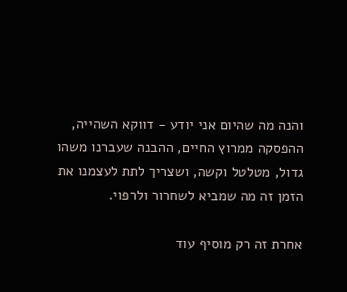והנה מה שהיום אני יודע - דווקא השהייה, ההפסקה ממרוץ החיים, ההבנה שעברנו משהו גדול, מטלטל וקשה, ושצריך לתת לעצמנו את הזמן זה מה שמביא לשחרור ולרפוי.

אחרת זה רק מוסיף עוד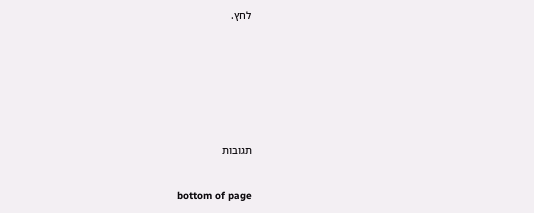לחץ.








תגובות


bottom of page